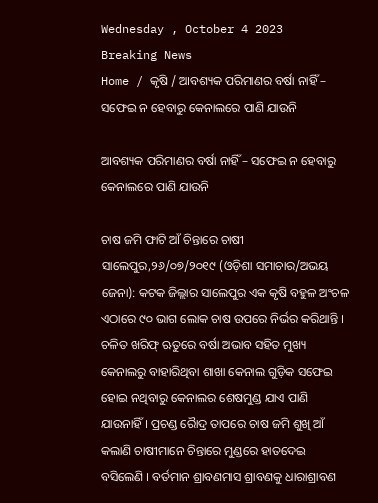Wednesday , October 4 2023
Breaking News
Home / କୃଷି / ଆବଶ୍ୟକ ପରିମାଣର ବର୍ଷା ନାହିଁ – ସଫେଇ ନ ହେବାରୁ କେନାଲରେ ପାଣି ଯାଉନି

ଆବଶ୍ୟକ ପରିମାଣର ବର୍ଷା ନାହିଁ – ସଫେଇ ନ ହେବାରୁ କେନାଲରେ ପାଣି ଯାଉନି

ଚାଷ ଜମି ଫାଟି ଆଁ ଚିନ୍ତାରେ ଚାଷୀ
ସାଲେପୁର,୨୬/୦୭/୨୦୧୯ (ଓଡ଼ିଶା ସମାଚାର/ଅଭୟ ଜେନା): କଟକ ଜିଲ୍ଲାର ସାଲେପୁର ଏକ କୃଷି ବହୁଳ ଅଂଚଳ ଏଠାରେ ୯୦ ଭାଗ ଲୋକ ଚାଷ ଉପରେ ନିର୍ଭର କରିଥାନ୍ତି । ଚଳିତ ଖରିଫ୍ ଋତୁରେ ବର୍ଷା ଅଭାବ ସହିତ ମୁଖ୍ୟ କେନାଲରୁ ବାହାରିଥିବା ଶାଖା କେନାଲ ଗୁଡ଼ିକ ସଫେଇ ହୋଇ ନଥିବାରୁ କେନାଲର ଶେଷମୁଣ୍ଡ ଯାଏ ପାଣି ଯାଉନାହିଁ । ପ୍ରଚଣ୍ଡ ରୈାଦ୍ର ତାପରେ ଚାଷ ଜମି ଶୁଖି ଆଁ କଲାଣି ଚାଷୀମାନେ ଚିନ୍ତାରେ ମୁଣ୍ଡରେ ହାତଦେଇ ବସିଲେଣି । ବର୍ତମାନ ଶ୍ରାବଣମାସ ଶ୍ରାବଣକୁ ଧାରାଶ୍ରାବଣ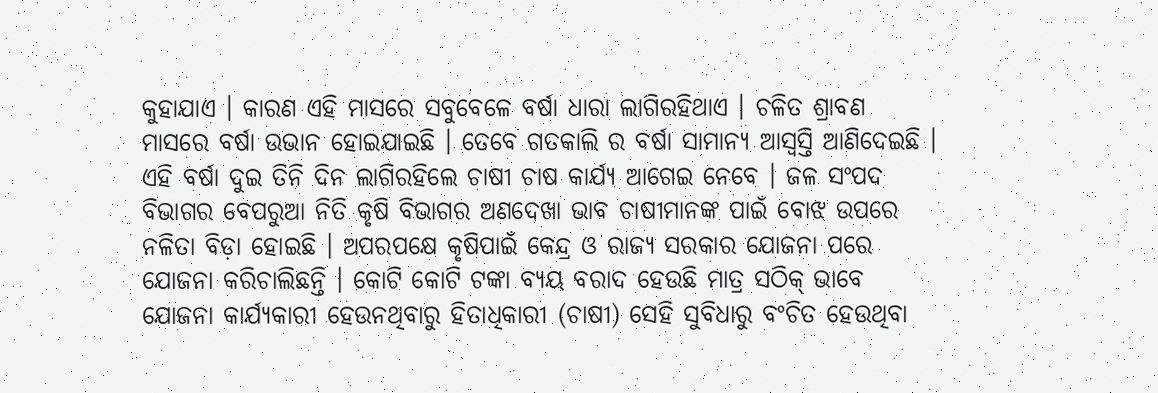କୁହାଯାଏ । କାରଣ ଏହି ମାସରେ ସବୁବେଳେ ବର୍ଷା ଧାରା ଲାଗିରହିଥାଏ । ଚଳିତ ଶ୍ରାବଣ ମାସରେ ବର୍ଷା ଉଭାନ ହୋଇଯାଇଛି । ତେବେ ଗତକାଲି ର ବର୍ଷା ସାମାନ୍ୟ ଆସ୍ୱସ୍ତି ଆଣିଦେଇଛି । ଏହି ବର୍ଷା ଦୁଇ ତିନି ଦିନ ଲାଗିରହିଲେ ଚାଷୀ ଚାଷ କାର୍ଯ୍ୟ ଆଗେଇ ନେବେ । ଜଳ ସଂପଦ ବିଭାଗର ବେପରୁଆ ନିତି କୃଷି ବିଭାଗର ଅଣଦେଖା ଭାବ ଚାଷୀମାନଙ୍କ ପାଇଁ ବୋଝ ଉପରେ ନଳିତା ବିଡ଼ା ହୋଇଛି । ଅପରପକ୍ଷେ କୃଷିପାଇଁ କେନ୍ଦ୍ର ଓ ରାଜ୍ୟ ସରକାର ଯୋଜନା ପରେ ଯୋଜନା କରିଚାଲିଛନ୍ତି । କୋଟି କୋଟି ଟଙ୍କା ବ୍ୟୟ ବରାଦ ହେଉଛି ମାତ୍ର ସଠିକ୍ ଭାବେ ଯୋଜନା କାର୍ଯ୍ୟକାରୀ ହେଉନଥିବାରୁ ହିତାଧିକାରୀ (ଚାଷୀ) ସେହି ସୁବିଧାରୁ ବଂଚିତ ହେଉଥିବା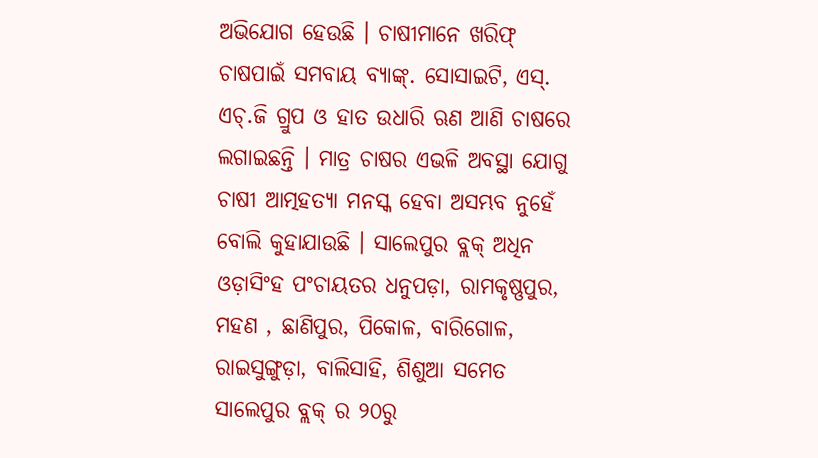ଅଭିଯୋଗ ହେଉଛି । ଚାଷୀମାନେ ଖରିଫ୍ ଚାଷପାଇଁ ସମବାୟ ବ୍ୟାଙ୍କ୍. ସୋସାଇଟି, ଏସ୍. ଏଚ୍.ଜି ଗ୍ରୁପ ଓ ହାତ ଉଧାରି ଋଣ ଆଣି ଚାଷରେ ଲଗାଇଛନ୍ତି । ମାତ୍ର ଚାଷର ଏଭଳି ଅବସ୍ଥା ଯୋଗୁ ଚାଷୀ ଆତ୍ମହତ୍ୟା ମନସ୍କ ହେବା ଅସମ୍ଭବ ନୁହେଁ ବୋଲି କୁହାଯାଉଛି । ସାଲେପୁର ବ୍ଲକ୍ ଅଧିନ ଓଡ଼ାସିଂହ ପଂଚାୟତର ଧନୁପଡ଼ା, ରାମକୃଷ୍ଣପୁର, ମହଣ , ଛାଣିପୁର, ପିକୋଳ, ବାରିଗୋଳ, ରାଇସୁଙ୍ଗୁଡ଼ା, ବାଲିସାହି, ଶିଶୁଆ ସମେତ ସାଲେପୁର ବ୍ଲକ୍ ର ୨୦ରୁ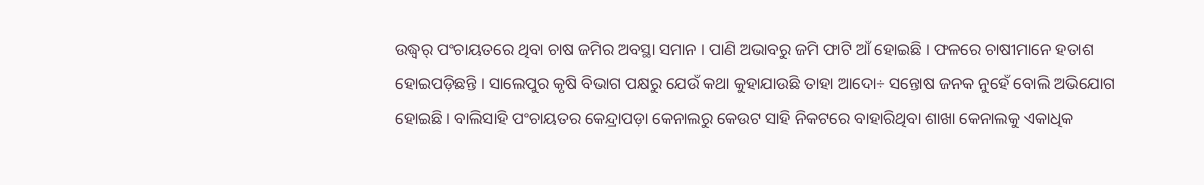ଉଦ୍ଧ୍ୱର୍ ପଂଚାୟତରେ ଥିବା ଚାଷ ଜମିର ଅବସ୍ଥା ସମାନ । ପାଣି ଅଭାବରୁ ଜମି ଫାଟି ଆଁ ହୋଇଛି । ଫଳରେ ଚାଷୀମାନେ ହତାଶ ହୋଇପଡ଼ିଛନ୍ତି । ସାଲେପୁର କୃଷି ବିଭାଗ ପକ୍ଷରୁ ଯେଉଁ କଥା କୁହାଯାଉଛି ତାହା ଆଦୋ÷ ସନ୍ତୋଷ ଜନକ ନୁହେଁ ବୋଲି ଅଭିଯୋଗ ହୋଇଛି । ବାଲିସାହି ପଂଚାୟତର କେନ୍ଦ୍ରାପଡ଼ା କେନାଲରୁ କେଉଟ ସାହି ନିକଟରେ ବାହାରିଥିବା ଶାଖା କେନାଲକୁ ଏକାଧିକ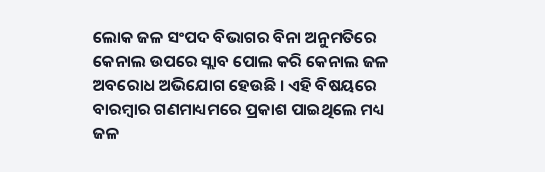ଲୋକ ଜଳ ସଂପଦ ବିଭାଗର ବିନା ଅନୁମତିରେ କେନାଲ ଉପରେ ସ୍ଲାବ ପୋଲ କରି କେନାଲ ଜଳ ଅବରୋଧ ଅଭିଯୋଗ ହେଉଛି । ଏହି ବିଷୟରେ ବାରମ୍ବାର ଗଣମାଧ୍ୟମରେ ପ୍ରକାଶ ପାଇଥିଲେ ମଧ୍ୟ ଜଳ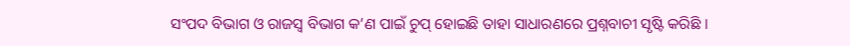ସଂପଦ ବିଭାଗ ଓ ରାଜସ୍ୱ ବିଭାଗ କ’ଣ ପାଇଁ ଚୁପ୍ ହୋଇଛି ତାହା ସାଧାରଣରେ ପ୍ରଶ୍ନବାଚୀ ସୃଷ୍ଟି କରିଛି ।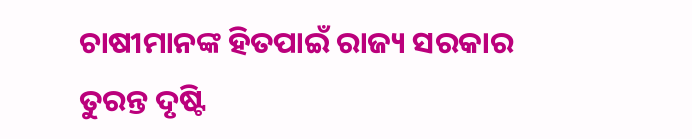ଚାଷୀମାନଙ୍କ ହିତପାଇଁ ରାଜ୍ୟ ସରକାର ତୁରନ୍ତ ଦୃଷ୍ଟି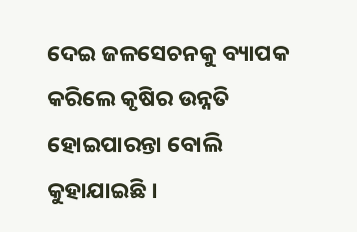ଦେଇ ଜଳସେଚନକୁ ବ୍ୟାପକ କରିଲେ କୃଷିର ଉନ୍ନତି ହୋଇପାରନ୍ତା ବୋଲି କୁହାଯାଇଛି ।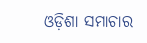ଓଡ଼ିଶା ସମାଚାର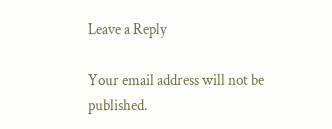Leave a Reply

Your email address will not be published.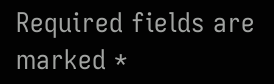Required fields are marked *